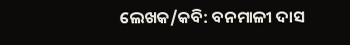ଲେଖକ/କବି: ବନମାଳୀ ଦାସ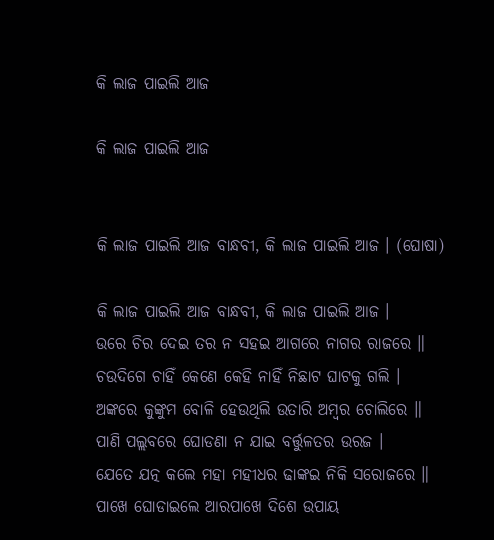କି ଲାଜ ପାଇଲି ଆଜ

କି ଲାଜ ପାଇଲି ଆଜ


କି ଲାଜ ପାଇଲି ଆଜ ବାନ୍ଧବୀ, କି ଲାଜ ପାଇଲି ଆଜ । (ଘୋଷା)

କି ଲାଜ ପାଇଲି ଆଜ ବାନ୍ଧବୀ, କି ଲାଜ ପାଇଲି ଆଜ ।
ଉରେ ଚିର ଦେଇ ତର ନ ସହଇ ଆଗରେ ନାଗର ରାଜରେ ॥
ଚଉଦିଗେ ଚାହିଁ କେଣେ କେହି ନାହିଁ ନିଛାଟ ଘାଟକୁ ଗଲି ।
ଅଙ୍କରେ କୁଙ୍କୁମ ବୋଳି ହେଉଥିଲି ଉତାରି ଅମ୍ବର ଚୋଲିରେ ॥
ପାଣି ପଲ୍ଲବରେ ଘୋଡଣା ନ ଯାଇ ବର୍ତ୍ତୁଳତର ଉରଜ ।
ଯେତେ ଯତ୍ନ କଲେ ମହା ମହୀଧର ଢାଙ୍କଇ ନିକି ସରୋଜରେ ॥
ପାଖେ ଘୋଡାଇଲେ ଆରପାଖେ ଦିଶେ ଉପାୟ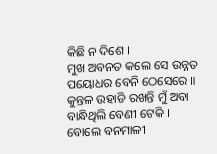କିଛି ନ ଦିଶେ ।
ମୁଖ ଅବନତ କଲେ ସେ ଉନ୍ନତ ପୟୋଧର ବେନି ଠେସେରେ ॥
କୁନ୍ତଳ ଉହାଡି ରଖନ୍ତି ମୁଁ ଅବା ବାନ୍ଧିଥିଲି ବେଣୀ ଟେକି ।
ବୋଲେ ବନମାଳୀ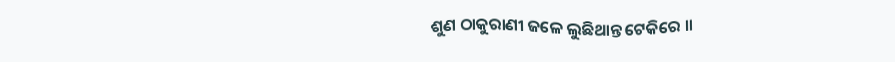ଶୁଣ ଠାକୁରାଣୀ ଜଳେ ଲୁଛିଥାନ୍ତ ଟେକିରେ ॥